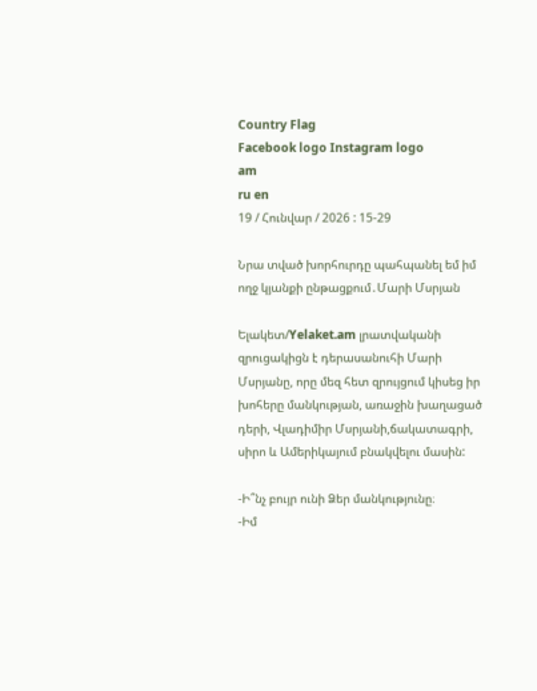Country Flag
Facebook logo Instagram logo
am
ru en
19 / Հունվար / 2026 : 15-29

Նրա տված խորհուրդը պահպանել եմ իմ ողջ կյանքի ընթացքում․Մարի Մսրյան

Ելակետ/Yelaket.am լրատվականի զրուցակիցն է դերասանուհի Մարի Մսրյանը, որը մեզ հետ զրույցում կիսեց իր խոհերը մանկության, առաջին խաղացած դերի, Վլադիմիր Մսրյանի,ճակատագրի, սիրո և Ամերիկայում բնակվելու մասին:

-Ի՞նչ բույր ունի Ձեր մանկությունը։
-Իմ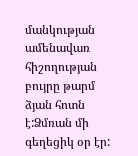մանկության ամենավառ հիշողության բույրը թարմ ձյան հոտն է:Ձմռան մի գեղեցիկ օր էր: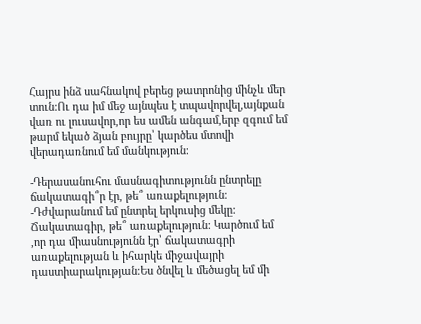Հայրս ինձ սահնակով բերեց թատրոնից մինչև մեր տուն:Ու դա իմ մեջ այնպես է տպավորվել,այնքան վառ ու լուսավոր,որ ես ամեն անգամ,երբ զգում եմ թարմ եկած ձյան բույրը՝ կարծես մտովի վերադառնում եմ մանկություն։

-Դերասանուհու մասնագիտությունն ընտրելը ճակատագի՞ր էր, թե՞ առաքելություն։
-Դժվարանում եմ ընտրել երկուսից մեկը: Ճակատագիր, թե՞ առաքելություն: Կարծում եմ ,որ դա միասնությունն էր՝ ճակատագրի առաքելության և իհարկե միջավայրի դաստիարակության։Ես ծնվել և մեծացել եմ մի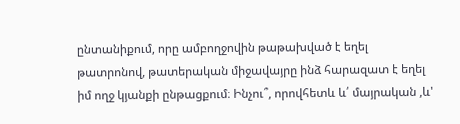ընտանիքում, որը ամբողջովին թաթախված է եղել թատրոնով, թատերական միջավայրը ինձ հարազատ է եղել իմ ողջ կյանքի ընթացքում։ Ինչու՞, որովհետև և՛ մայրական ,և'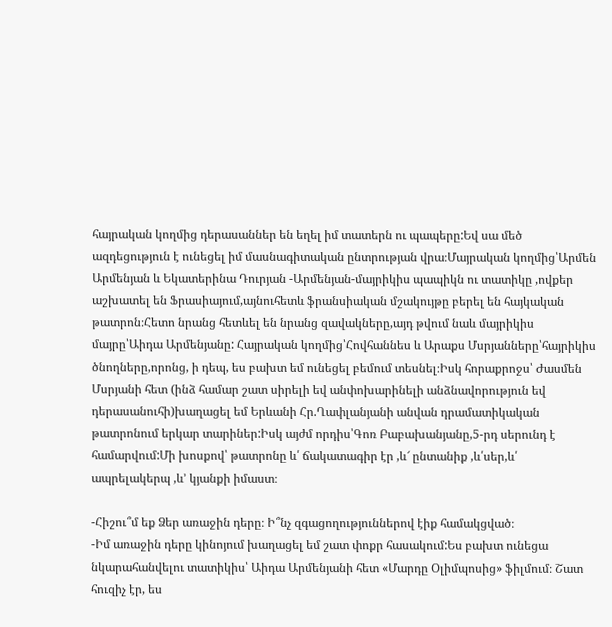հայրական կողմից դերասաններ են եղել իմ տատերն ու պապերը:Եվ սա մեծ ազդեցություն է ունեցել իմ մասնագիտական ընտրության վրա։Մայրական կողմից՝Արմեն Արմենյան և Եկատերինա Դուրյան -Արմենյան-մայրիկիս պապիկն ու տատիկը ,ովքեր աշխատել են Ֆրասիայում,այնուհետև ֆրանսիական մշակույթը բերել են հայկական թատրոն։Հետո նրանց հետևել են նրանց զավակները,այդ թվում նաև մայրիկիս մայրը՝Աիդա Արմենյանը: Հայրական կողմից՝Հովհաննես և Արաքս Մսրյանները՝հայրիկիս ծնողները,որոնց, ի դեպ, ես բախտ եմ ունեցել բեմում տեսնել։Իսկ հորաքրոջս՝ Ժասմեն Մսրյանի հետ (ինձ համար շատ սիրելի եվ անփոխարինելի անձնավորություն եվ դերասանուհի)խաղացել եմ Երևանի Հր.Ղափլանյանի անվան դրամատիկական թատրոնում երկար տարիներ:Իսկ այժմ որդիս՝Գոռ Բաբախանյանը,5-րդ սերունդ է համարվում:Մի խոսքով՝ թատրոնը և՛ ճակատագիր էր ,և՜ ընտանիք ,և՛սեր,և՛ ապրելակերպ ,և’ կյանքի իմաստ։

-Հիշու՞մ եք Ձեր առաջին դերը։ Ի՞նչ զգացողություններով էիք համակցված։
-Իմ առաջին դերը կինոյում խաղացել եմ շատ փոքր հասակում:Ես բախտ ունեցա նկարահանվելու տատիկիս՝ Աիդա Արմենյանի հետ «Մարդը Օլիմպոսից» ֆիլմում։ Շատ հուզիչ էր, ես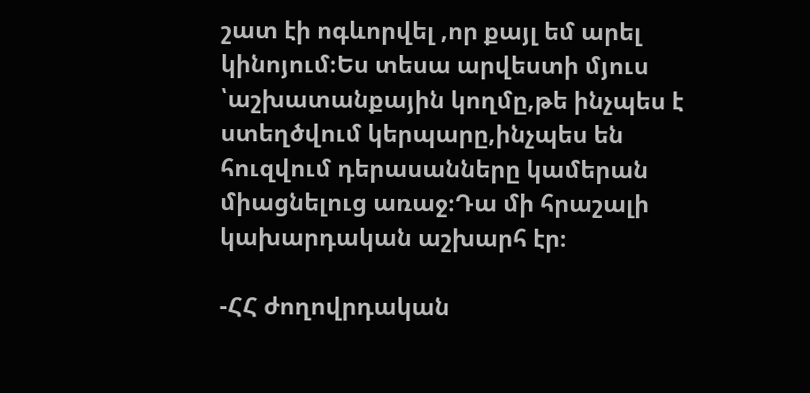շատ էի ոգևորվել ,որ քայլ եմ արել կինոյում։Ես տեսա արվեստի մյուս ՝աշխատանքային կողմը,թե ինչպես է ստեղծվում կերպարը,ինչպես են հուզվում դերասանները կամերան միացնելուց առաջ։Դա մի հրաշալի կախարդական աշխարհ էր։

-ՀՀ ժողովրդական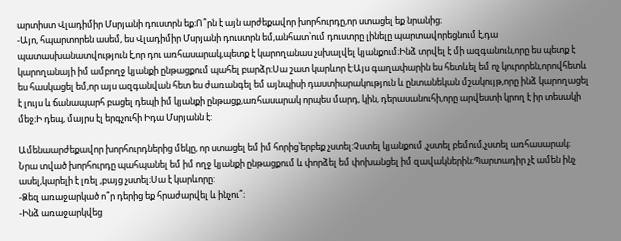արտիստ Վլադիմիր Մսրյանի դուստրն եք։Ո՞րն է այն արժեքավոր խորհուրդը,որ ստացել եք նրանից։
-Այո, հպարտորեն ասեմ, ես Վլադիմիր Մսրյանի դուստրն եմ,անհատ՝ում դուստրը լինելը պարտավորեցնում է,դա պատասխանատվություն է,որ դու առհասարակ,պետք է կարողանաս չսխալվել կյանքում։Ինձ տրվել է մի ազգանուն,որը ես պետք է կարողանայի իմ ամբողջ կյանքի ընթացքում պահել բարձր։Սա շատ կարևոր է:Այս գաղափարին ես հետևել եմ ոչ կուրորեն,որովհետև ես հասկացել եմ,որ այս ազգանվան հետ ես ժառանգել եմ այնպիսի դաստիարակություն և ընտանեկան մշակույթ,որը ինձ կարողացել է լույս և ճանապարհ բացել դեպի իմ կյանքի ընթացք,առհասարակ որպես մարդ, կին, դերասանուհի,որը արվեստի կրող է իր տեսակի մեջ։Ի դեպ, մայրս էլ երգչուհի Իդա Մսրյանն է:

Ամենաարժեքավոր խորհուրդներից մեկը, որ ստացել եմ իմ հորից՝երբեք չստել:Չստել կյանքում ,չստել բեմում,չստել առհասարակ։ Նրա տված խորհուրդը պահպանել եմ իմ ողջ կյանքի ընթացքում և փորձել եմ փոխանցել իմ զավակներին։Պարտադիր չէ ամեն ինչ ասել,կարելի է լռել ,բայց չստել։Սա է կարևորը:
-Ձեզ առաջարկած ո՞ր դերից եք հրաժարվել և ինչու՞։
-Ինձ առաջարկվեց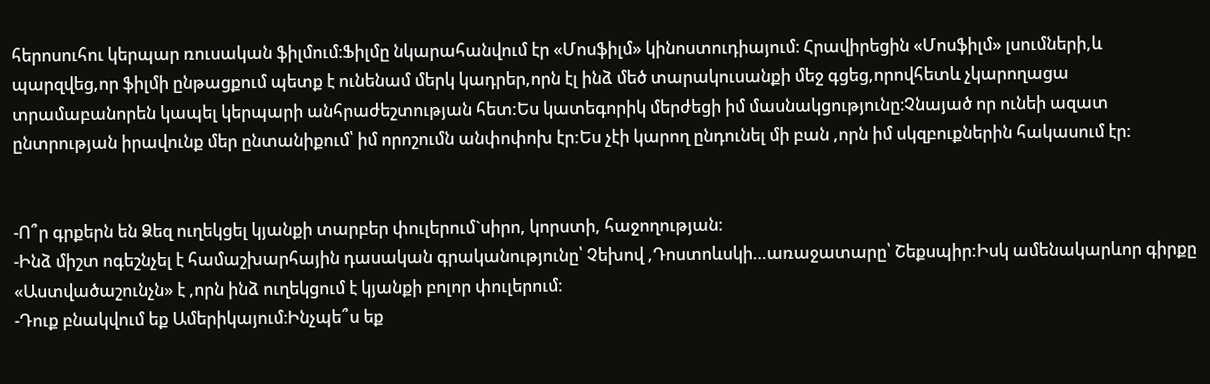հերոսուհու կերպար ռուսական ֆիլմում։Ֆիլմը նկարահանվում էր «Մոսֆիլմ» կինոստուդիայում։ Հրավիրեցին «Մոսֆիլմ» լսումների,և պարզվեց,որ ֆիլմի ընթացքում պետք է ունենամ մերկ կադրեր,որն էլ ինձ մեծ տարակուսանքի մեջ գցեց,որովհետև չկարողացա տրամաբանորեն կապել կերպարի անհրաժեշտության հետ:Ես կատեգորիկ մերժեցի իմ մասնակցությունը։Չնայած որ ունեի ազատ ընտրության իրավունք մեր ընտանիքում՝ իմ որոշումն անփոփոխ էր:Ես չէի կարող ընդունել մի բան ,որն իմ սկզբուքներին հակասում էր:


-Ո՞ր գրքերն են Ձեզ ուղեկցել կյանքի տարբեր փուլերում`սիրո, կորստի, հաջողության։
-Ինձ միշտ ոգեշնչել է համաշխարհային դասական գրականությունը՝ Չեխով ,Դոստոևսկի…առաջատարը՝ Շեքսպիր:Իսկ ամենակարևոր գիրքը «Աստվածաշունչն» է ,որն ինձ ուղեկցում է կյանքի բոլոր փուլերում։
-Դուք բնակվում եք Ամերիկայում։Ինչպե՞ս եք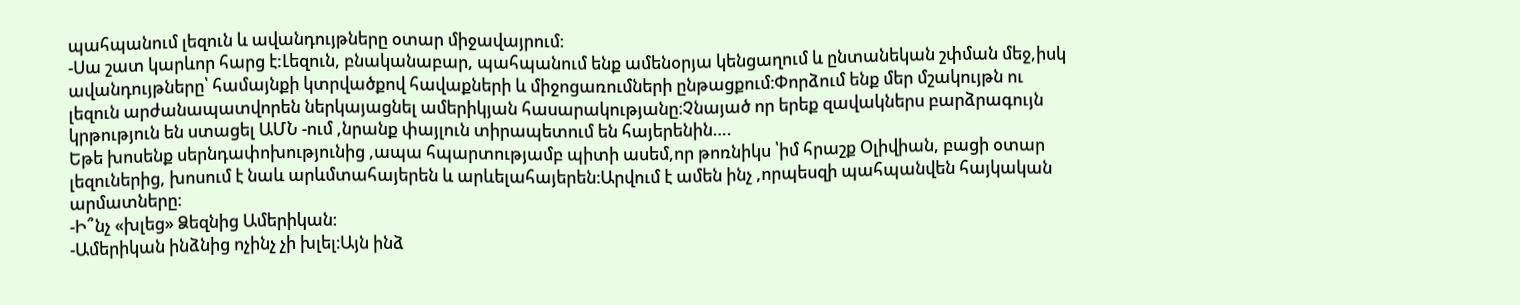պահպանում լեզուն և ավանդույթները օտար միջավայրում։
-Սա շատ կարևոր հարց է:Լեզուն, բնականաբար, պահպանում ենք ամենօրյա կենցաղում և ընտանեկան շփման մեջ,իսկ ավանդույթները՝ համայնքի կտրվածքով հավաքների և միջոցառումների ընթացքում։Փորձում ենք մեր մշակույթն ու լեզուն արժանապատվորեն ներկայացնել ամերիկյան հասարակությանը։Չնայած որ երեք զավակներս բարձրագույն կրթություն են ստացել ԱՄՆ -ում ,նրանք փայլուն տիրապետում են հայերենին….
Եթե խոսենք սերնդափոխությունից ,ապա հպարտությամբ պիտի ասեմ,որ թոռնիկս ՝իմ հրաշք Օլիվիան, բացի օտար լեզուներից, խոսում է նաև արևմտահայերեն և արևելահայերեն։Արվում է ամեն ինչ ,որպեսզի պահպանվեն հայկական արմատները։
-Ի՞նչ «խլեց» Ձեզնից Ամերիկան։
-Ամերիկան ինձնից ոչինչ չի խլել։Այն ինձ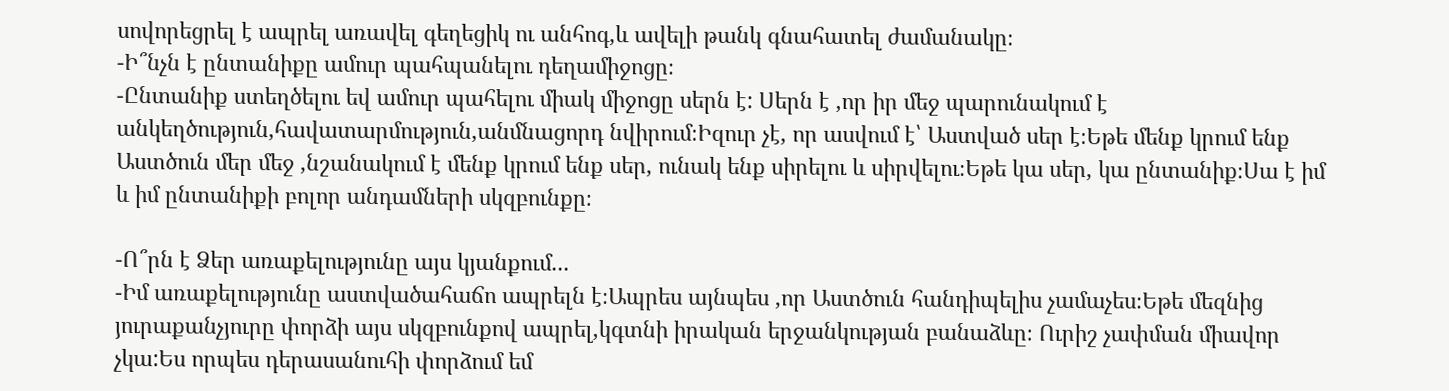սովորեցրել է ապրել առավել գեղեցիկ ու անհոգ,և ավելի թանկ գնահատել ժամանակը։
-Ի՞նչն է ընտանիքը ամուր պահպանելու դեղամիջոցը։
-Ընտանիք ստեղծելու եվ ամուր պահելու միակ միջոցը սերն է: Սերն է ,որ իր մեջ պարունակում է անկեղծություն,հավատարմություն,անմնացորդ նվիրում։Իզուր չէ, որ ասվում է՝ Աստված սեր է։Եթե մենք կրում ենք Աստծուն մեր մեջ ,նշանակում է մենք կրում ենք սեր, ունակ ենք սիրելու և սիրվելու։Եթե կա սեր, կա ընտանիք։Սա է իմ և իմ ընտանիքի բոլոր անդամների սկզբունքը։

-Ո՞րն է Ձեր առաքելությունը այս կյանքում...
-Իմ առաքելությունը աստվածահաճո ապրելն է։Ապրես այնպես ,որ Աստծուն հանդիպելիս չամաչես։Եթե մեզնից յուրաքանչյուրը փորձի այս սկզբունքով ապրել,կգտնի իրական երջանկության բանաձևը։ Ուրիշ չափման միավոր չկա:Ես որպես դերասանուհի փորձում եմ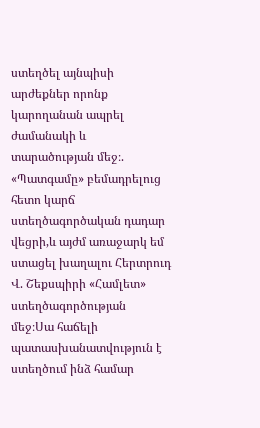ստեղծել այնպիսի արժեքներ որոնք կարողանան ապրել ժամանակի և տարածության մեջ։. «Պատգամը» բեմադրելուց հետո կարճ ստեղծագործական դադար վեցրի,և այժմ առաջարկ եմ ստացել խաղալու Հերտրուդ Վ. Շեքսպիրի «Համլետ» ստեղծագործության մեջ։Սա հաճելի պատասխանատվություն է ստեղծում ինձ համար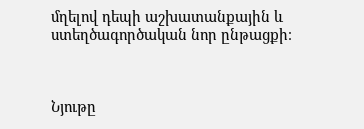մղելով դեպի աշխատանքային և ստեղծագործական նոր ընթացքի։



Նյութը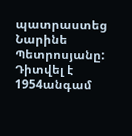պատրաստեց Նարինե Պետրոսյանը:
Դիտվել է 1954անգամ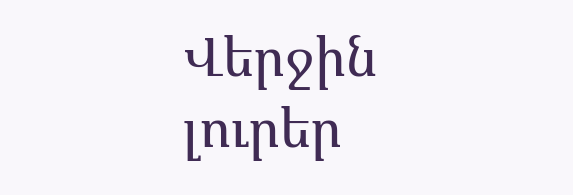Վերջին լուրեր